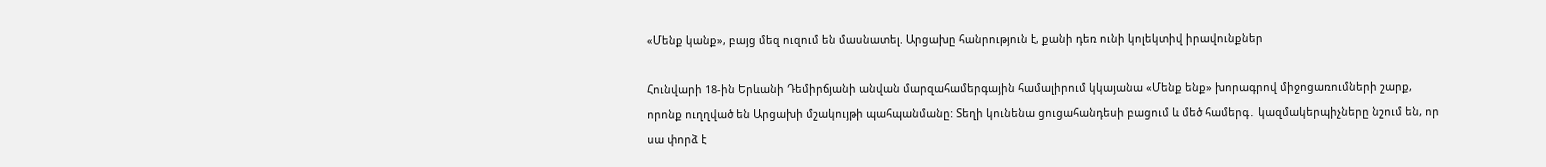«Մենք կանք», բայց մեզ ուզում են մասնատել. Արցախը հանրություն է, քանի դեռ ունի կոլեկտիվ իրավունքներ

Հունվարի 18-ին Երևանի Դեմիրճյանի անվան մարզահամերգային համալիրում կկայանա «Մենք ենք» խորագրով միջոցառումների շարք, որոնք ուղղված են Արցախի մշակույթի պահպանմանը: Տեղի կունենա ցուցահանդեսի բացում և մեծ համերգ․ կազմակերպիչները նշում են, որ սա փորձ է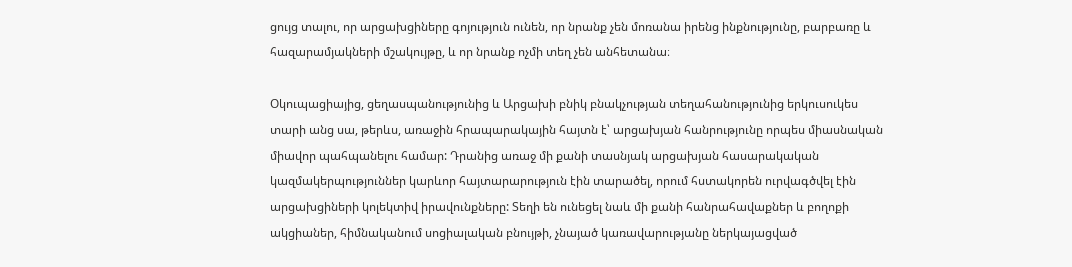ցույց տալու, որ արցախցիները գոյություն ունեն, որ նրանք չեն մոռանա իրենց ինքնությունը, բարբառը և հազարամյակների մշակույթը, և որ նրանք ոչմի տեղ չեն անհետանա։

Օկուպացիայից, ցեղասպանությունից և Արցախի բնիկ բնակչության տեղահանությունից երկուսուկես տարի անց սա, թերևս, առաջին հրապարակային հայտն է՝ արցախյան հանրությունը որպես միասնական միավոր պահպանելու համար: Դրանից առաջ մի քանի տասնյակ արցախյան հասարակական կազմակերպություններ կարևոր հայտարարություն էին տարածել, որում հստակորեն ուրվագծվել էին արցախցիների կոլեկտիվ իրավունքները: Տեղի են ունեցել նաև մի քանի հանրահավաքներ և բողոքի ակցիաներ, հիմնականում սոցիալական բնույթի, չնայած կառավարությանը ներկայացված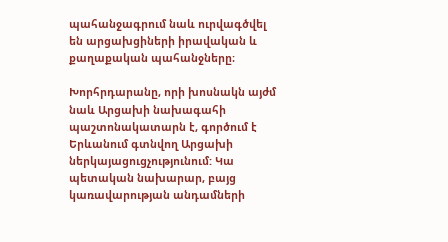պահանջագրում նաև ուրվագծվել են արցախցիների իրավական և քաղաքական պահանջները։

Խորհրդարանը, որի խոսնակն այժմ նաև Արցախի նախագահի պաշտոնակատարն է, գործում է Երևանում գտնվող Արցախի ներկայացուցչությունում: Կա պետական նախարար, բայց կառավարության անդամների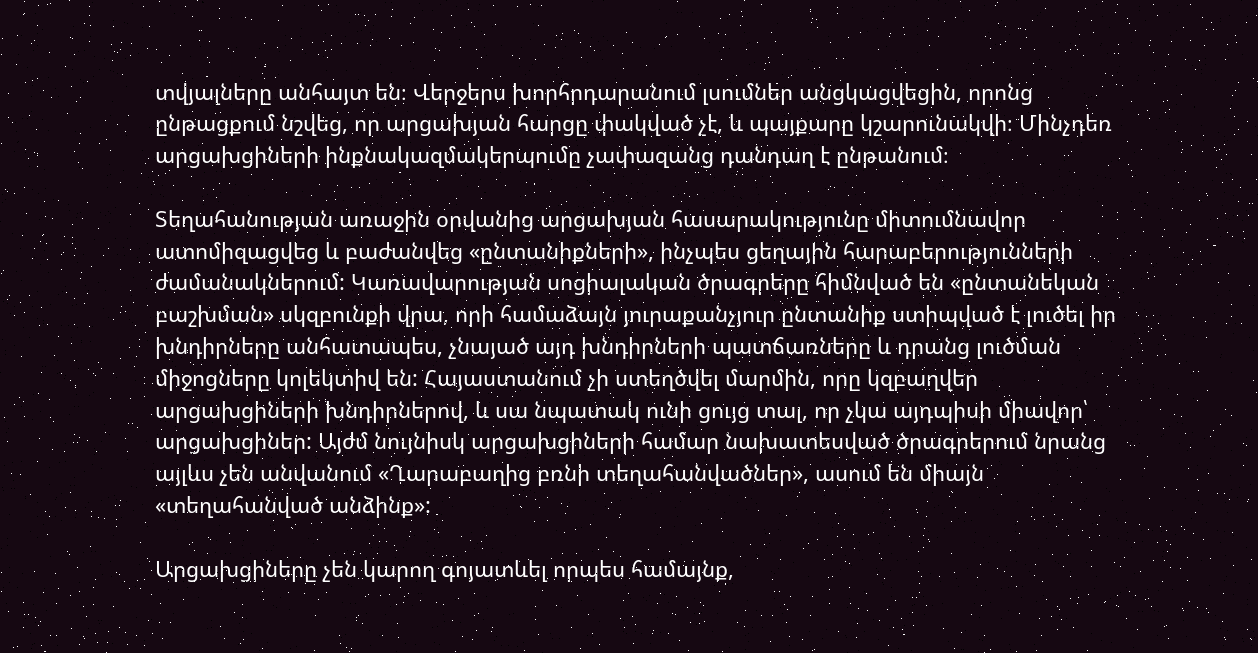տվյալները անհայտ են։ Վերջերս խորհրդարանում լսումներ անցկացվեցին, որոնց ընթացքում նշվեց, որ արցախյան հարցը փակված չէ, և պայքարը կշարունակվի։ Մինչդեռ արցախցիների ինքնակազմակերպումը չափազանց դանդաղ է ընթանում։

Տեղահանության առաջին օրվանից արցախյան հասարակությունը միտումնավոր ատոմիզացվեց և բաժանվեց «ընտանիքների», ինչպես ցեղային հարաբերությունների ժամանակներում: Կառավարության սոցիալական ծրագրերը հիմնված են «ընտանեկան բաշխման» սկզբունքի վրա, որի համաձայն յուրաքանչյուր ընտանիք ստիպված է լուծել իր խնդիրները անհատապես, չնայած այդ խնդիրների պատճառները և դրանց լուծման միջոցները կոլեկտիվ են: Հայաստանում չի ստեղծվել մարմին, որը կզբաղվեր արցախցիների խնդիրներով, և սա նպատակ ունի ցույց տալ, որ չկա այդպիսի միավոր՝ արցախցիներ: Այժմ նույնիսկ արցախցիների համար նախատեսված ծրագրերում նրանց այլևս չեն անվանում «Ղարաբաղից բռնի տեղահանվածներ», ասում են միայն «տեղահանված անձինք»:

Արցախցիները չեն կարող գոյատևել որպես համայնք,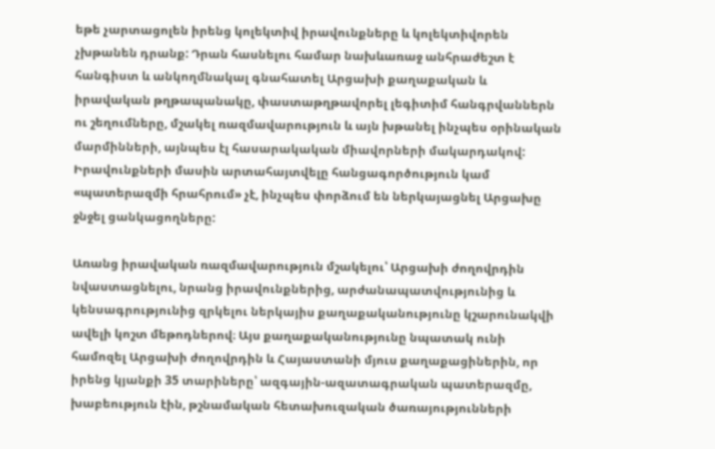եթե չարտացոլեն իրենց կոլեկտիվ իրավունքները և կոլեկտիվորեն չխթանեն դրանք: Դրան հասնելու համար նախևառաջ անհրաժեշտ է հանգիստ և անկողմնակալ գնահատել Արցախի քաղաքական և իրավական թղթապանակը, փաստաթղթավորել լեգիտիմ հանգրվաններն ու շեղումները, մշակել ռազմավարություն և այն խթանել ինչպես օրինական մարմինների, այնպես էլ հասարակական միավորների մակարդակով: Իրավունքների մասին արտահայտվելը հանցագործություն կամ «պատերազմի հրահրում» չէ, ինչպես փորձում են ներկայացնել Արցախը ջնջել ցանկացողները:

Առանց իրավական ռազմավարություն մշակելու՝ Արցախի ժողովրդին նվաստացնելու, նրանց իրավունքներից, արժանապատվությունից և կենսագրությունից զրկելու ներկայիս քաղաքականությունը կշարունակվի ավելի կոշտ մեթոդներով։ Այս քաղաքականությունը նպատակ ունի համոզել Արցախի ժողովրդին և Հայաստանի մյուս քաղաքացիներին, որ իրենց կյանքի 35 տարիները՝ ազգային-ազատագրական պատերազմը, խաբեություն էին, թշնամական հետախուզական ծառայությունների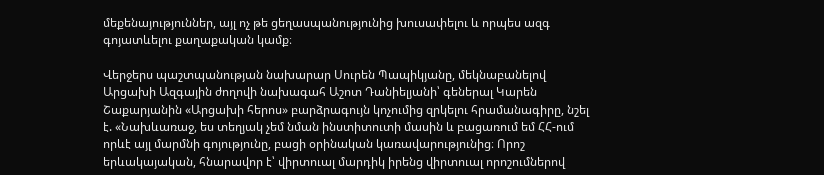մեքենայություններ, այլ ոչ թե ցեղասպանությունից խուսափելու և որպես ազգ գոյատևելու քաղաքական կամք։

Վերջերս պաշտպանության նախարար Սուրեն Պապիկյանը, մեկնաբանելով Արցախի Ազգային ժողովի նախագահ Աշոտ Դանիելյանի՝ գեներալ Կարեն Շաքարյանին «Արցախի հերոս» բարձրագույն կոչումից զրկելու հրամանագիրը, նշել է. «Նախևառաջ, ես տեղյակ չեմ նման ինստիտուտի մասին և բացառում եմ ՀՀ-ում որևէ այլ մարմնի գոյությունը, բացի օրինական կառավարությունից։ Որոշ երևակայական, հնարավոր է՝ վիրտուալ մարդիկ իրենց վիրտուալ որոշումներով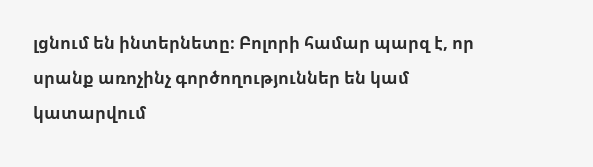լցնում են ինտերնետը։ Բոլորի համար պարզ է, որ սրանք առոչինչ գործողություններ են կամ կատարվում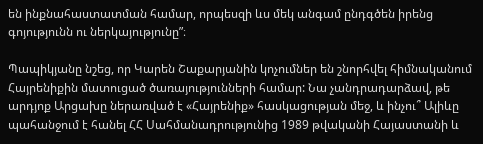են ինքնահաստատման համար, որպեսզի ևս մեկ անգամ ընդգծեն իրենց գոյությունն ու ներկայությունը”։

Պապիկյանը նշեց, որ Կարեն Շաքարյանին կոչումներ են շնորհվել հիմնականում Հայրենիքին մատուցած ծառայությունների համար: Նա չանդրադարձավ, թե արդյոք Արցախը ներառված է «Հայրենիք» հասկացության մեջ, և ինչու՞ Ալիևը պահանջում է հանել ՀՀ Սահմանադրությունից 1989 թվականի Հայաստանի և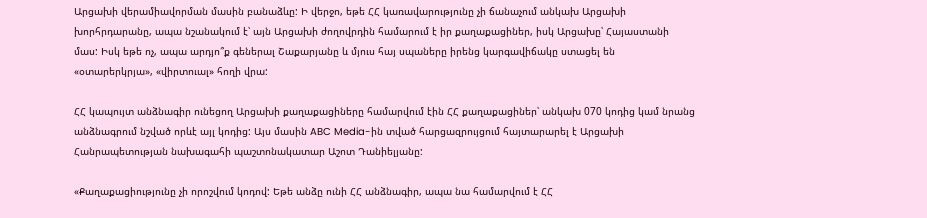Արցախի վերամիավորման մասին բանաձևը: Ի վերջո, եթե ՀՀ կառավարությունը չի ճանաչում անկախ Արցախի խորհրդարանը, ապա նշանակում է՝ այն Արցախի ժողովրդին համարում է իր քաղաքացիներ, իսկ Արցախը՝ Հայաստանի մաս: Իսկ եթե ոչ, ապա արդյո՞ք գեներալ Շաքարյանը և մյուս հայ սպաները իրենց կարգավիճակը ստացել են «օտարերկրյա», «վիրտուալ» հողի վրա:

ՀՀ կապույտ անձնագիր ունեցող Արցախի քաղաքացիները համարվում էին ՀՀ քաղաքացիներ՝ անկախ 070 կոդից կամ նրանց անձնագրում նշված որևէ այլ կոդից: Այս մասին ABC Media-ին տված հարցազրույցում հայտարարել է Արցախի Հանրապետության նախագահի պաշտոնակատար Աշոտ Դանիելյանը:

«Քաղաքացիությունը չի որոշվում կոդով: Եթե անձը ունի ՀՀ անձնագիր, ապա նա համարվում է ՀՀ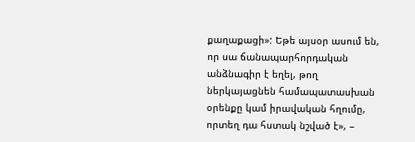քաղաքացի»: Եթե այսօր ասում են, որ սա ճանապարհորդական անձնագիր է եղել, թող ներկայացնեն համապատասխան օրենքը կամ իրավական հղումը, որտեղ դա հստակ նշված է», –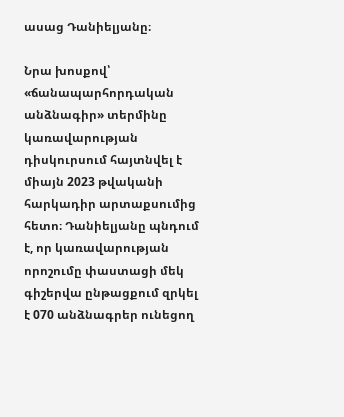ասաց Դանիելյանը։

Նրա խոսքով՝ «ճանապարհորդական անձնագիր» տերմինը կառավարության դիսկուրսում հայտնվել է միայն 2023 թվականի հարկադիր արտաքսումից հետո։ Դանիելյանը պնդում է, որ կառավարության որոշումը փաստացի մեկ գիշերվա ընթացքում զրկել է 070 անձնագրեր ունեցող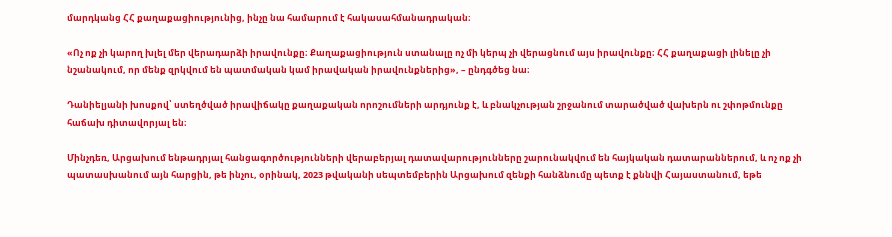մարդկանց ՀՀ քաղաքացիությունից, ինչը նա համարում է հակասահմանադրական։

«Ոչ ոք չի կարող խլել մեր վերադարձի իրավունքը։ Քաղաքացիություն ստանալը ոչ մի կերպ չի վերացնում այս իրավունքը։ ՀՀ քաղաքացի լինելը չի նշանակում, որ մենք զրկվում են պատմական կամ իրավական իրավունքներից», – ընդգծեց նա։

Դանիելյանի խոսքով՝ ստեղծված իրավիճակը քաղաքական որոշումների արդյունք է, և բնակչության շրջանում տարածված վախերն ու շփոթմունքը հաճախ դիտավորյալ են։

Մինչդեռ, Արցախում ենթադրյալ հանցագործությունների վերաբերյալ դատավարությունները շարունակվում են հայկական դատարաններում, և ոչ ոք չի պատասխանում այն հարցին, թե ինչու, օրինակ, 2023 թվականի սեպտեմբերին Արցախում զենքի հանձնումը պետք է քննվի Հայաստանում, եթե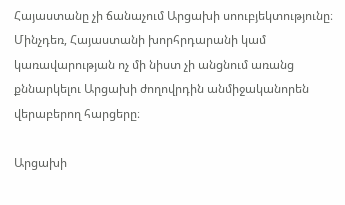Հայաստանը չի ճանաչում Արցախի սոուբյեկտությունը։ Մինչդեռ, Հայաստանի խորհրդարանի կամ կառավարության ոչ մի նիստ չի անցնում առանց քննարկելու Արցախի ժողովրդին անմիջականորեն վերաբերող հարցերը։

Արցախի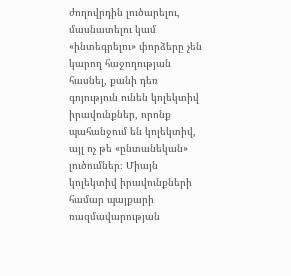ժողովրդին լուծարելու, մասնատելու կամ «ինտեգրելու» փորձերը չեն կարող հաջողության հասնել, քանի դեռ գոյություն ունեն կոլեկտիվ իրավունքներ, որոնք պահանջում են կոլեկտիվ, այլ ոչ թե «ընտանեկան» լուծումներ։ Միայն կոլեկտիվ իրավունքների համար պայքարի ռազմավարության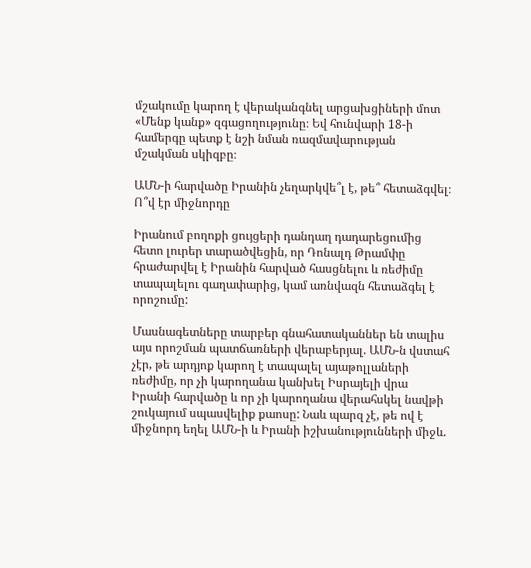մշակումը կարող է վերականգնել արցախցիների մոտ «Մենք կանք» զգացողությունը։ Եվ հունվարի 18-ի համերգը պետք է նշի նման ռազմավարության մշակման սկիզբը։

ԱՄՆ-ի հարվածը Իրանին չեղարկվե՞լ է, թե՞ հետաձգվել։ Ո՞վ էր միջնորդը

Իրանում բողոքի ցույցերի դանդաղ դադարեցումից հետո լուրեր տարածվեցին, որ Դոնալդ Թրամփը հրաժարվել է Իրանին հարված հասցնելու և ռեժիմը տապալելու գաղափարից, կամ առնվազն հետաձգել է որոշումը:

Մասնագետները տարբեր գնահատականներ են տալիս այս որոշման պատճառների վերաբերյալ. ԱՄՆ-ն վստահ չէր, թե արդյոք կարող է տապալել այաթոլլաների ռեժիմը, որ չի կարողանա կանխել Իսրայելի վրա Իրանի հարվածը և որ չի կարողանա վերահսկել նավթի շուկայում սպասվելիք քաոսը: Նաև պարզ չէ, թե ով է միջնորդ եղել ԱՄՆ-ի և Իրանի իշխանությունների միջև.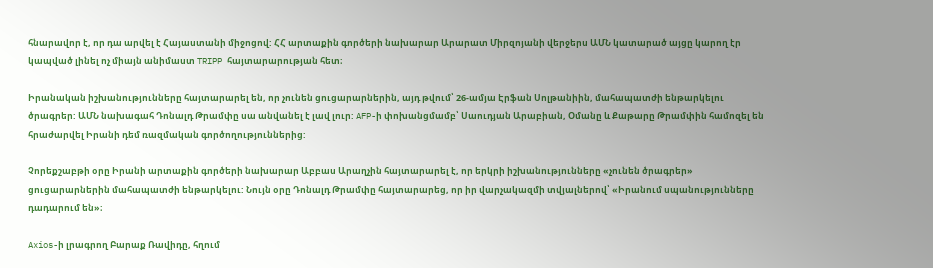հնարավոր է, որ դա արվել է Հայաստանի միջոցով: ՀՀ արտաքին գործերի նախարար Արարատ Միրզոյանի վերջերս ԱՄՆ կատարած այցը կարող էր կապված լինել ոչ միայն անիմաստ TRIPP հայտարարության հետ։

Իրանական իշխանությունները հայտարարել են, որ չունեն ցուցարարներին, այդ թվում՝ 26-ամյա Էրֆան Սոլթանիին, մահապատժի ենթարկելու ծրագրեր: ԱՄՆ նախագահ Դոնալդ Թրամփը սա անվանել է լավ լուր: AFP-ի փոխանցմամբ՝ Սաուդյան Արաբիան, Օմանը և Քաթարը Թրամփին համոզել են հրաժարվել Իրանի դեմ ռազմական գործողություններից:

Չորեքշաբթի օրը Իրանի արտաքին գործերի նախարար Աբբաս Արաղչին հայտարարել է, որ երկրի իշխանությունները «չունեն ծրագրեր» ցուցարարներին մահապատժի ենթարկելու: Նույն օրը Դոնալդ Թրամփը հայտարարեց, որ իր վարչակազմի տվյալներով՝ «Իրանում սպանությունները դադարում են»։

Axios-ի լրագրող Բարաք Ռավիդը, հղում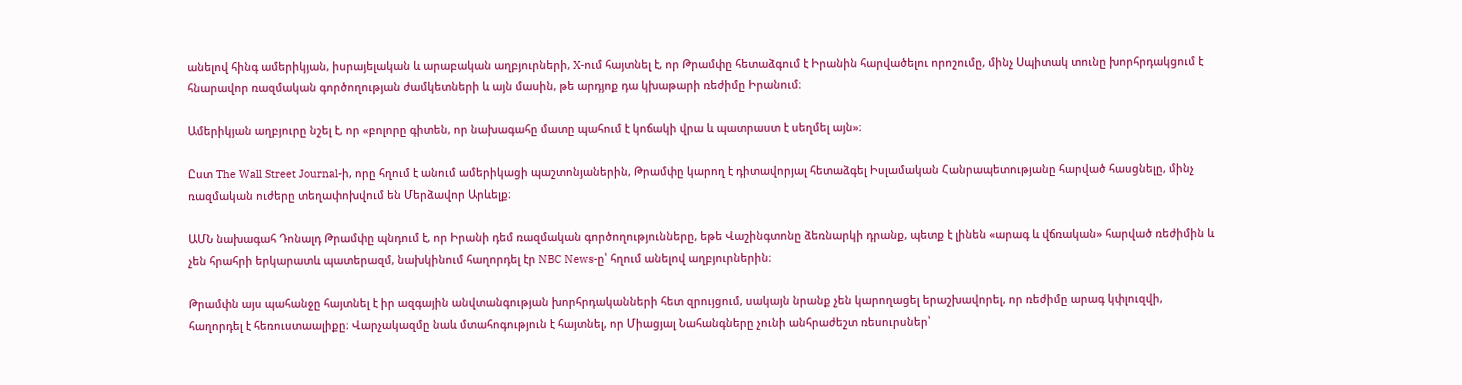անելով հինգ ամերիկյան, իսրայելական և արաբական աղբյուրների, X-ում հայտնել է, որ Թրամփը հետաձգում է Իրանին հարվածելու որոշումը, մինչ Սպիտակ տունը խորհրդակցում է հնարավոր ռազմական գործողության ժամկետների և այն մասին, թե արդյոք դա կխաթարի ռեժիմը Իրանում։

Ամերիկյան աղբյուրը նշել է, որ «բոլորը գիտեն, որ նախագահը մատը պահում է կոճակի վրա և պատրաստ է սեղմել այն»։

Ըստ The Wall Street Journal-ի, որը հղում է անում ամերիկացի պաշտոնյաներին, Թրամփը կարող է դիտավորյալ հետաձգել Իսլամական Հանրապետությանը հարված հասցնելը, մինչ ռազմական ուժերը տեղափոխվում են Մերձավոր Արևելք։

ԱՄՆ նախագահ Դոնալդ Թրամփը պնդում է, որ Իրանի դեմ ռազմական գործողությունները, եթե Վաշինգտոնը ձեռնարկի դրանք, պետք է լինեն «արագ և վճռական» հարված ռեժիմին և չեն հրահրի երկարատև պատերազմ, նախկինում հաղորդել էր NBC News-ը՝ հղում անելով աղբյուրներին։

Թրամփն այս պահանջը հայտնել է իր ազգային անվտանգության խորհրդականների հետ զրույցում, սակայն նրանք չեն կարողացել երաշխավորել, որ ռեժիմը արագ կփլուզվի, հաղորդել է հեռուստաալիքը։ Վարչակազմը նաև մտահոգություն է հայտնել, որ Միացյալ Նահանգները չունի անհրաժեշտ ռեսուրսներ՝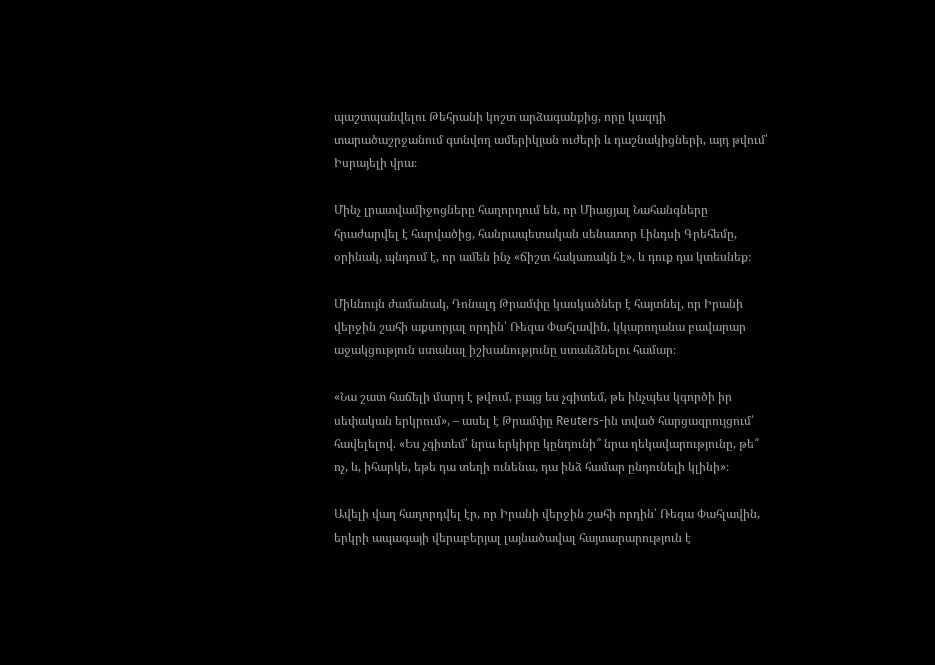պաշտպանվելու Թեհրանի կոշտ արձագանքից, որը կազդի տարածաշրջանում գտնվող ամերիկյան ուժերի և դաշնակիցների, այդ թվում՝ Իսրայելի վրա։

Մինչ լրատվամիջոցները հաղորդում են, որ Միացյալ Նահանգները հրաժարվել է հարվածից, հանրապետական սենատոր Լինդսի Գրեհեմը, օրինակ, պնդում է, որ ամեն ինչ «ճիշտ հակառակն է», և դուք դա կտեսնեք։

Միևնույն ժամանակ, Դոնալդ Թրամփը կասկածներ է հայտնել, որ Իրանի վերջին շահի աքսորյալ որդին՝ Ռեզա Փահլավին, կկարողանա բավարար աջակցություն ստանալ իշխանությունը ստանձնելու համար։

«Նա շատ հաճելի մարդ է թվում, բայց ես չգիտեմ, թե ինչպես կգործի իր սեփական երկրում», – ասել է Թրամփը Reuters-ին տված հարցազրույցում՝ հավելելով. «Ես չգիտեմ՝ նրա երկիրը կընդունի՞ նրա ղեկավարությունը, թե՞ ոչ, և, իհարկե, եթե դա տեղի ունենա, դա ինձ համար ընդունելի կլինի»։

Ավելի վաղ հաղորդվել էր, որ Իրանի վերջին շահի որդին՝ Ռեզա Փահլավին, երկրի ապագայի վերաբերյալ լայնածավալ հայտարարություն է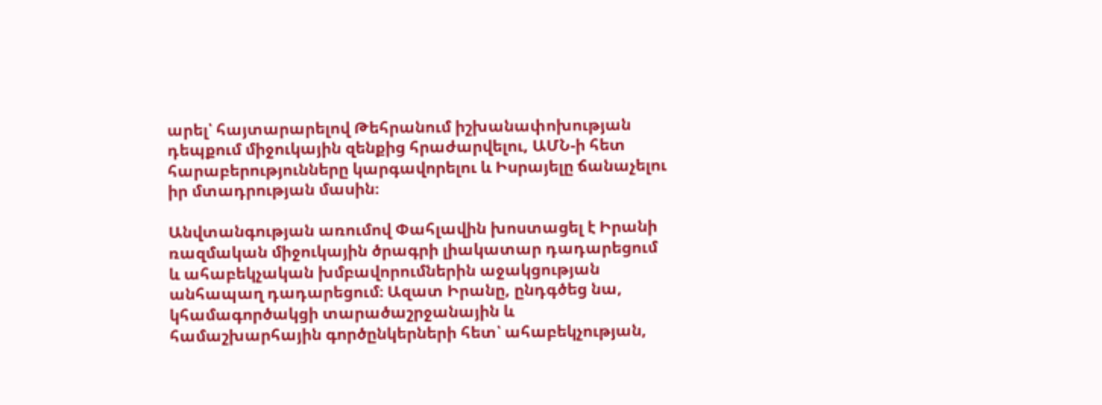արել՝ հայտարարելով Թեհրանում իշխանափոխության դեպքում միջուկային զենքից հրաժարվելու, ԱՄՆ-ի հետ հարաբերությունները կարգավորելու և Իսրայելը ճանաչելու իր մտադրության մասին։

Անվտանգության առումով Փահլավին խոստացել է Իրանի ռազմական միջուկային ծրագրի լիակատար դադարեցում և ահաբեկչական խմբավորումներին աջակցության անհապաղ դադարեցում։ Ազատ Իրանը, ընդգծեց նա, կհամագործակցի տարածաշրջանային և համաշխարհային գործընկերների հետ՝ ահաբեկչության,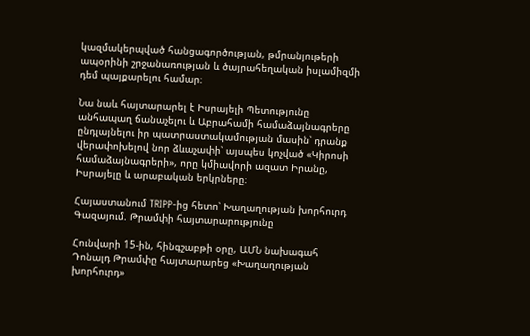կազմակերպված հանցագործության, թմրանյութերի ապօրինի շրջանառության և ծայրահեղական իսլամիզմի դեմ պայքարելու համար։

Նա նաև հայտարարել է Իսրայելի Պետությունը անհապաղ ճանաչելու և Աբրահամի համաձայնագրերը ընդլայնելու իր պատրաստակամության մասին՝ դրանք վերափոխելով նոր ձևաչափի՝ այսպես կոչված «Կիրոսի համաձայնագրերի», որը կմիավորի ազատ Իրանը, Իսրայելը և արաբական երկրները։

Հայաստանում TRIPP-ից հետո՝ Խաղաղության խորհուրդ Գազայում. Թրամփի հայտարարությունը

Հունվարի 15-ին, հինգշաբթի օրը, ԱՄՆ նախագահ Դոնալդ Թրամփը հայտարարեց «Խաղաղության խորհուրդ»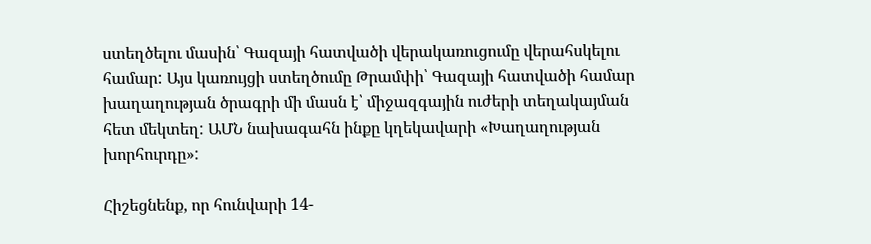ստեղծելու մասին՝ Գազայի հատվածի վերակառուցումը վերահսկելու համար: Այս կառույցի ստեղծումը Թրամփի՝ Գազայի հատվածի համար խաղաղության ծրագրի մի մասն է՝ միջազգային ուժերի տեղակայման հետ մեկտեղ: ԱՄՆ նախագահն ինքը կղեկավարի «Խաղաղության խորհուրդը»:

Հիշեցնենք, որ հունվարի 14-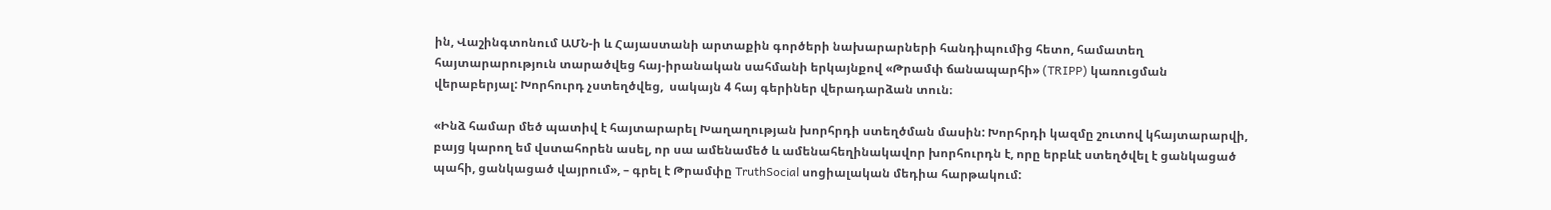ին, Վաշինգտոնում ԱՄՆ-ի և Հայաստանի արտաքին գործերի նախարարների հանդիպումից հետո, համատեղ հայտարարություն տարածվեց հայ-իրանական սահմանի երկայնքով «Թրամփ ճանապարհի» (TRIPP) կառուցման վերաբերյալ: Խորհուրդ չստեղծվեց,  սակայն 4 հայ գերիներ վերադարձան տուն։

«Ինձ համար մեծ պատիվ է հայտարարել Խաղաղության խորհրդի ստեղծման մասին: Խորհրդի կազմը շուտով կհայտարարվի, բայց կարող եմ վստահորեն ասել, որ սա ամենամեծ և ամենահեղինակավոր խորհուրդն է, որը երբևէ ստեղծվել է ցանկացած պահի, ցանկացած վայրում», – գրել է Թրամփը TruthSocial սոցիալական մեդիա հարթակում: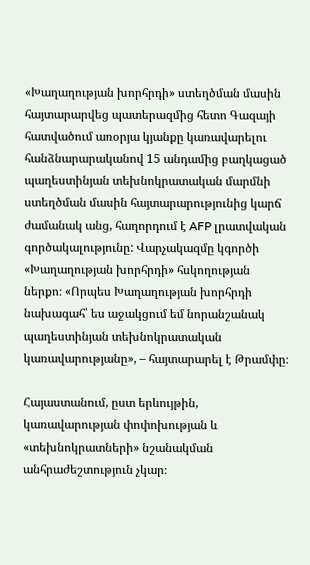«Խաղաղության խորհրդի» ստեղծման մասին հայտարարվեց պատերազմից հետո Գազայի հատվածում առօրյա կյանքը կառավարելու հանձնարարականով 15 անդամից բաղկացած պաղեստինյան տեխնոկրատական մարմնի ստեղծման մասին հայտարարությունից կարճ ժամանակ անց, հաղորդում է AFP լրատվական գործակալությունը: Վարչակազմը կգործի «Խաղաղության խորհրդի» հսկողության ներքո։ «Որպես Խաղաղության խորհրդի նախագահ՝ ես աջակցում եմ նորանշանակ պաղեստինյան տեխնոկրատական կառավարությանը», – հայտարարել է Թրամփը։

Հայաստանում, ըստ երևույթին, կառավարության փոփոխության և «տեխնոկրատների» նշանակման անհրաժեշտություն չկար։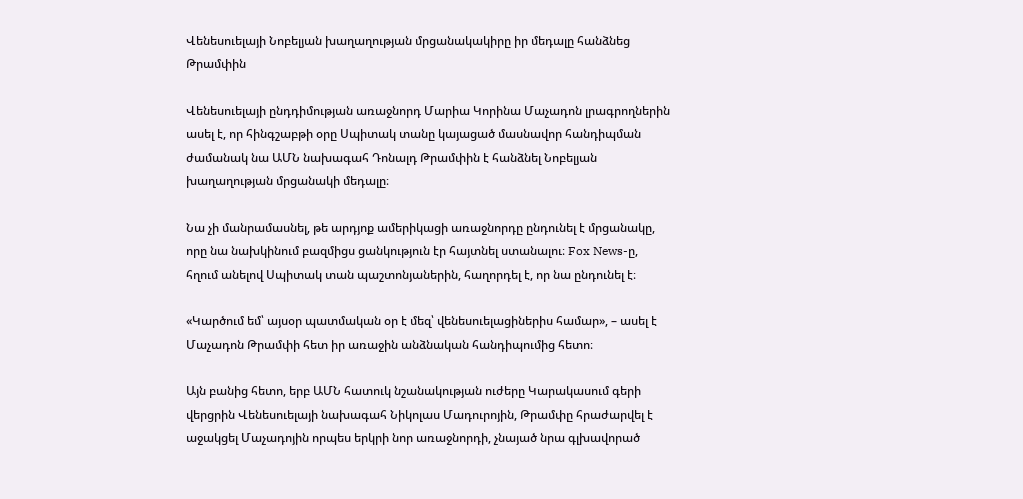Վենեսուելայի Նոբելյան խաղաղության մրցանակակիրը իր մեդալը հանձնեց Թրամփին

Վենեսուելայի ընդդիմության առաջնորդ Մարիա Կորինա Մաչադոն լրագրողներին ասել է, որ հինգշաբթի օրը Սպիտակ տանը կայացած մասնավոր հանդիպման ժամանակ նա ԱՄՆ նախագահ Դոնալդ Թրամփին է հանձնել Նոբելյան խաղաղության մրցանակի մեդալը։

Նա չի մանրամասնել, թե արդյոք ամերիկացի առաջնորդը ընդունել է մրցանակը, որը նա նախկինում բազմիցս ցանկություն էր հայտնել ստանալու։ Fox News-ը, հղում անելով Սպիտակ տան պաշտոնյաներին, հաղորդել է, որ նա ընդունել է։

«Կարծում եմ՝ այսօր պատմական օր է մեզ՝ վենեսուելացիներիս համար», – ասել է Մաչադոն Թրամփի հետ իր առաջին անձնական հանդիպումից հետո։

Այն բանից հետո, երբ ԱՄՆ հատուկ նշանակության ուժերը Կարակասում գերի վերցրին Վենեսուելայի նախագահ Նիկոլաս Մադուրոյին, Թրամփը հրաժարվել է աջակցել Մաչադոյին որպես երկրի նոր առաջնորդի, չնայած նրա գլխավորած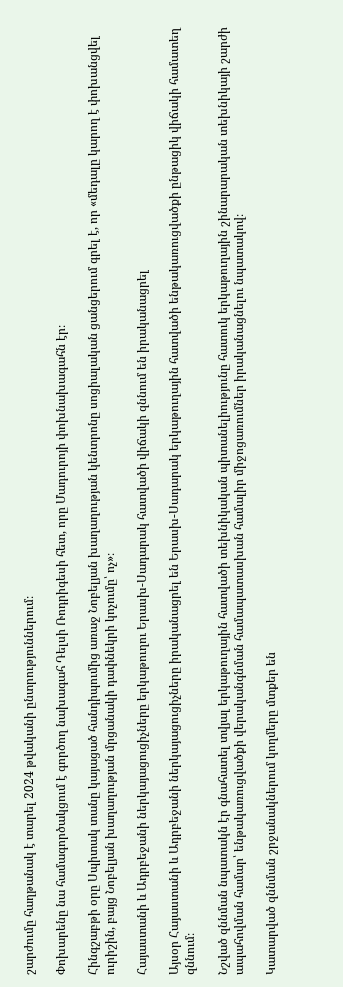շարժումը հաղթանակ է տարել 2024 թվականի ընտրություններում։

Փոխարենը նա համագործակցում է գործող նախագահ Դելսի Ռոդրիգեսի հետ, որը Մադուրոյի փոխնախագահն էր։

Հինգշաբթի օրը Սպիտակ տանը կայացած հանդիպումից առաջ Նոբելյան խաղաղության կենտրոնը սոցիալական ցանցերում գրել է, որ «մեդալը կարող է փոխանցվել ուրիշին, բայց Նոբելյան խաղաղության մրցանակի դափնեկրի կոչումը՝ ոչ»։

Հայաստանի և Ադրբեջանի ներկայացուցիչները երկաթուղու Երասխ-Սադարակ հատվածի վիճակի զննում են իրականացրել

Այսօր Հայաստանի և Ադրբեջանի ներկայացուցիչները իրականացրել են Երասխ-Սադարակ երկաթուղային հատվածի ենթակառուցվածքի ընթացիկ վիճակի համատեղ զննում։

Նշված զննման նպատակն էր գնահատել տվյալ երկաթուղային հատվածի տեխնիկական պիտանելիությունը հատուկ երկաթուղային շինարարական տեխնիկայի շարժի ապահովման համար՝ ենթակառուցվածքի վերականգնման համապատասխան համալիր միջոցառումներ իրականացնելու նպատակով։

Կատարված զննման շրջանակներում կողմերը մտքեր են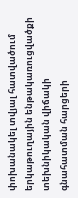փոխանակել տվյալ հատվածում երկաթուղային ենթակառուցվածքի տեխնիկական վիճակի գնահատման հարցերի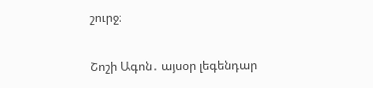շուրջ։

Շոշի Ագոն․ այսօր լեգենդար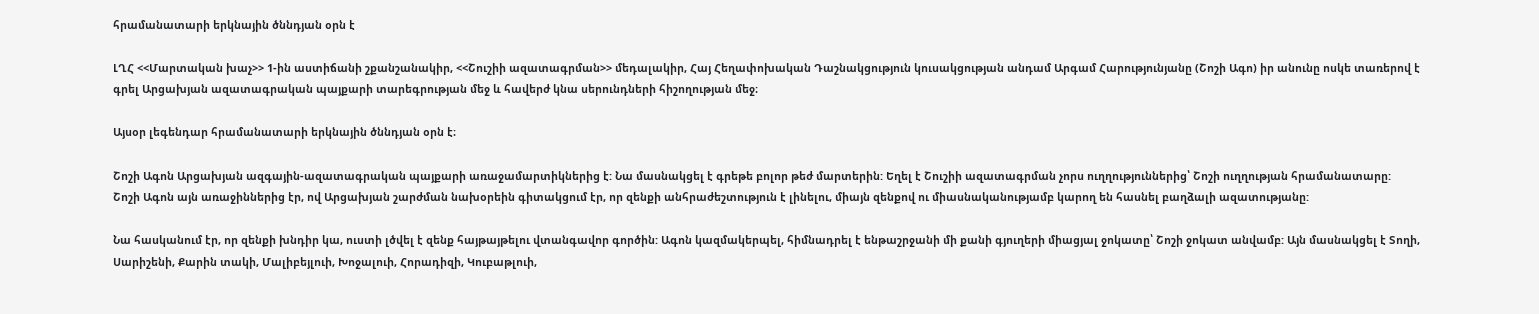հրամանատարի երկնային ծննդյան օրն է

ԼՂՀ <<Մարտական խաչ>> 1-ին աստիճանի շքանշանակիր, <<Շուշիի ազատագրման>> մեդալակիր, Հայ Հեղափոխական Դաշնակցություն կուսակցության անդամ Արգամ Հարությունյանը (Շոշի Ագո) իր անունը ոսկե տառերով է գրել Արցախյան ազատագրական պայքարի տարեգրության մեջ և հավերժ կնա սերունդների հիշողության մեջ։

Այսօր լեգենդար հրամանատարի երկնային ծննդյան օրն է։

Շոշի Ագոն Արցախյան ազգային-ազատագրական պայքարի առաջամարտիկներից է: Նա մասնակցել է գրեթե բոլոր թեժ մարտերին: Եղել է Շուշիի ազատագրման չորս ուղղություններից՝ Շոշի ուղղության հրամանատարը: Շոշի Ագոն այն առաջիններից էր, ով Արցախյան շարժման նախօրեին գիտակցում էր, որ զենքի անհրաժեշտություն է լինելու, միայն զենքով ու միասնականությամբ կարող են հասնել բաղձալի ազատությանը:

Նա հասկանում էր, որ զենքի խնդիր կա, ուստի լծվել է զենք հայթայթելու վտանգավոր գործին: Ագոն կազմակերպել, հիմնադրել է ենթաշրջանի մի քանի գյուղերի միացյալ ջոկատը՝ Շոշի ջոկատ անվամբ: Այն մասնակցել է Տողի, Սարիշենի, Քարին տակի, Մալիբեյլուի, Խոջալուի, Հորադիզի, Կուբաթլուի,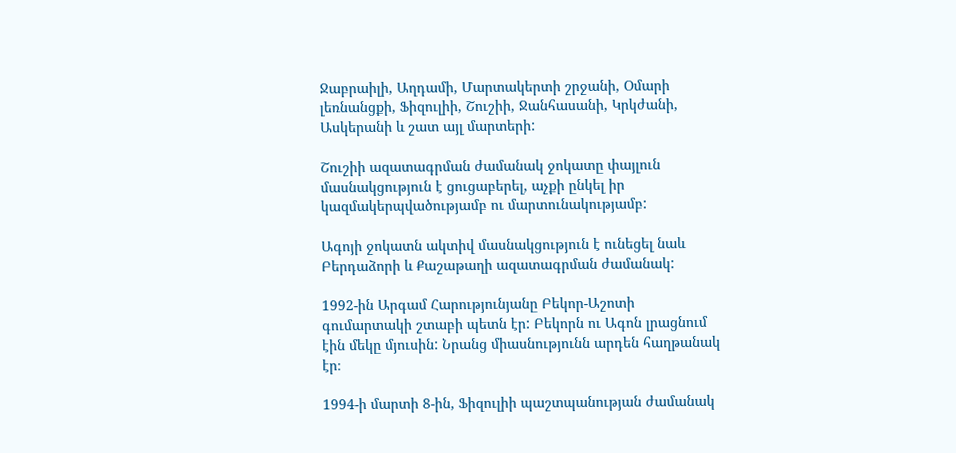Ջաբրաիլի, Աղդամի, Մարտակերտի շրջանի, Օմարի լեռնանցքի, Ֆիզուլիի, Շուշիի, Ջանհասանի, Կրկժանի, Ասկերանի և շատ այլ մարտերի:

Շուշիի ազատագրման ժամանակ ջոկատը փայլուն մասնակցություն է ցուցաբերել, աչքի ընկել իր կազմակերպվածությամբ ու մարտունակությամբ:

Ագոյի ջոկատն ակտիվ մասնակցություն է ունեցել նաև Բերդաձորի և Քաշաթաղի ազատագրման ժամանակ:

1992-ին Արգամ Հարությունյանը Բեկոր-Աշոտի գումարտակի շտաբի պետն էր: Բեկորն ու Ագոն լրացնում էին մեկը մյուսին: Նրանց միասնությունն արդեն հաղթանակ էր։

1994-ի մարտի 8-ին, Ֆիզուլիի պաշտպանության ժամանակ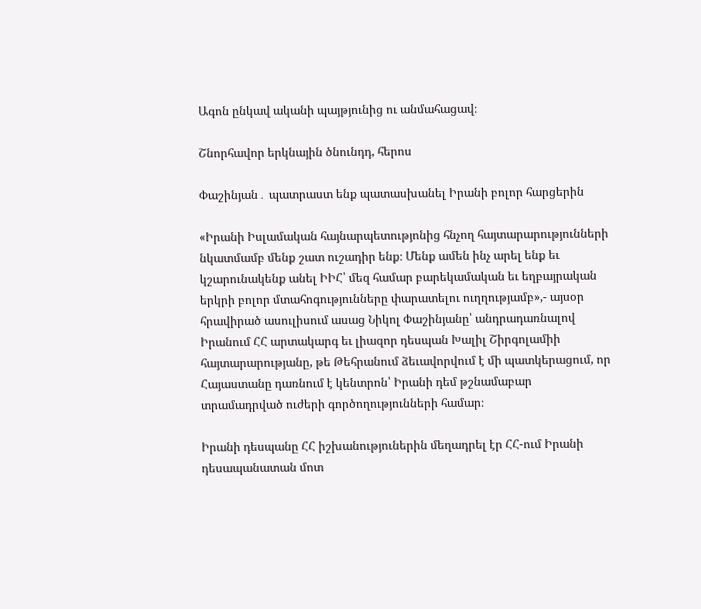Ագոն ընկավ ականի պայթյունից ու անմահացավ։

Շնորհավոր երկնային ծնունդդ, հերոս

Փաշինյան․ պատրաստ ենք պատասխանել Իրանի բոլոր հարցերին

«Իրանի Իսլամական հայնարպետությոնից հնչող հայտարարությունների նկատմամբ մենք շատ ուշադիր ենք։ Մենք ամեն ինչ արել ենք եւ կշարունակենք անել ԻԻՀ՝ մեզ համար բարեկամական եւ եղբայրական երկրի բոլոր մտահոգությունները փարատելու ուղղությամբ»,- այսօր հրավիրած ասուլիսում ասաց Նիկոլ Փաշինյանը՝ անդրադառնալով Իրանում ՀՀ արտակարգ եւ լիազոր դեսպան Խալիլ Շիրգոլամիի հայտարարությանը, թե Թեհրանում ձեւավորվում է մի պատկերացում, որ Հայաստանը դառնում է կենտրոն՝ Իրանի դեմ թշնամաբար տրամադրված ուժերի գործողությունների համար։

Իրանի դեսպանը ՀՀ իշխանություներին մեղադրել էր ՀՀ-ում Իրանի դեսապանատան մոտ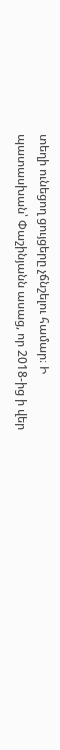տեղի ունեցող ցույցերը չճնշելու համար։ Ի պատասխան՝ Փաշինյանն ասաց, որ 2018-ից ի վեր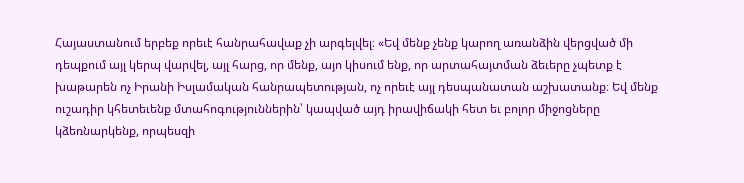Հայաստանում երբեք որեւէ հանրահավաք չի արգելվել։ «Եվ մենք չենք կարող առանձին վերցված մի դեպքում այլ կերպ վարվել, այլ հարց, որ մենք, այո կիսում ենք, որ արտահայտման ձեւերը չպետք է խաթարեն ոչ Իրանի Իսլամական հանրապետության, ոչ որեւէ այլ դեսպանատան աշխատանք։ Եվ մենք ուշադիր կհետեւենք մտահոգություններին՝ կապված այդ իրավիճակի հետ եւ բոլոր միջոցները կձեռնարկենք, որպեսզի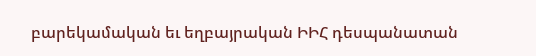բարեկամական եւ եղբայրական ԻԻՀ դեսպանատան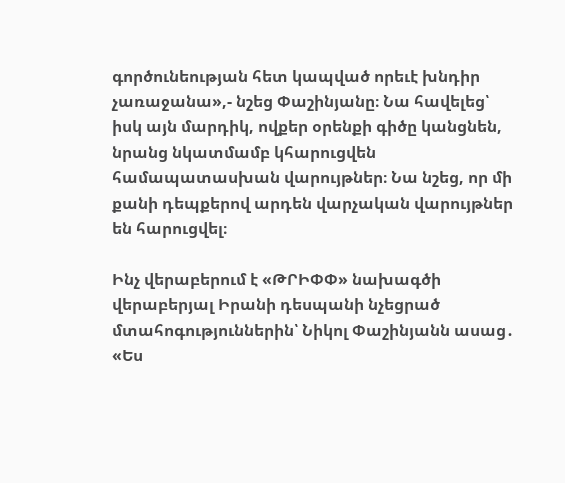գործունեության հետ կապված որեւէ խնդիր չառաջանա»,- նշեց Փաշինյանը։ Նա հավելեց՝ իսկ այն մարդիկ, ովքեր օրենքի գիծը կանցնեն, նրանց նկատմամբ կհարուցվեն համապատասխան վարույթներ։ Նա նշեց, որ մի քանի դեպքերով արդեն վարչական վարույթներ են հարուցվել։

Ինչ վերաբերում է «ԹՐԻՓՓ» նախագծի վերաբերյալ Իրանի դեսպանի նչեցրած մտահոգություններին՝ Նիկոլ Փաշինյանն ասաց․ «Ես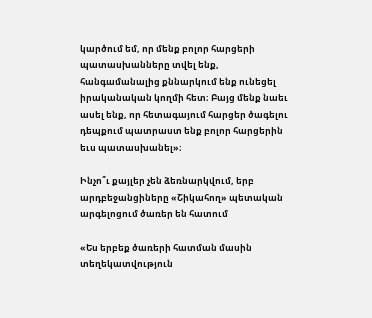կարծում եմ, որ մենք բոլոր հարցերի պատասխանները տվել ենք, հանգամանալից քննարկում ենք ունեցել իրականական կողմի հետ։ Բայց մենք նաեւ ասել ենք, որ հետագայում հարցեր ծագելու դեպքում պատրաստ ենք բոլոր հարցերին եւս պատասխանել»։

Ինչո՞ւ քայլեր չեն ձեռնարկվում, երբ արդբեջանցիները «Շիկահող» պետական արգելոցում ծառեր են հատում

«Ես երբեք ծառերի հատման մասին տեղեկատվություն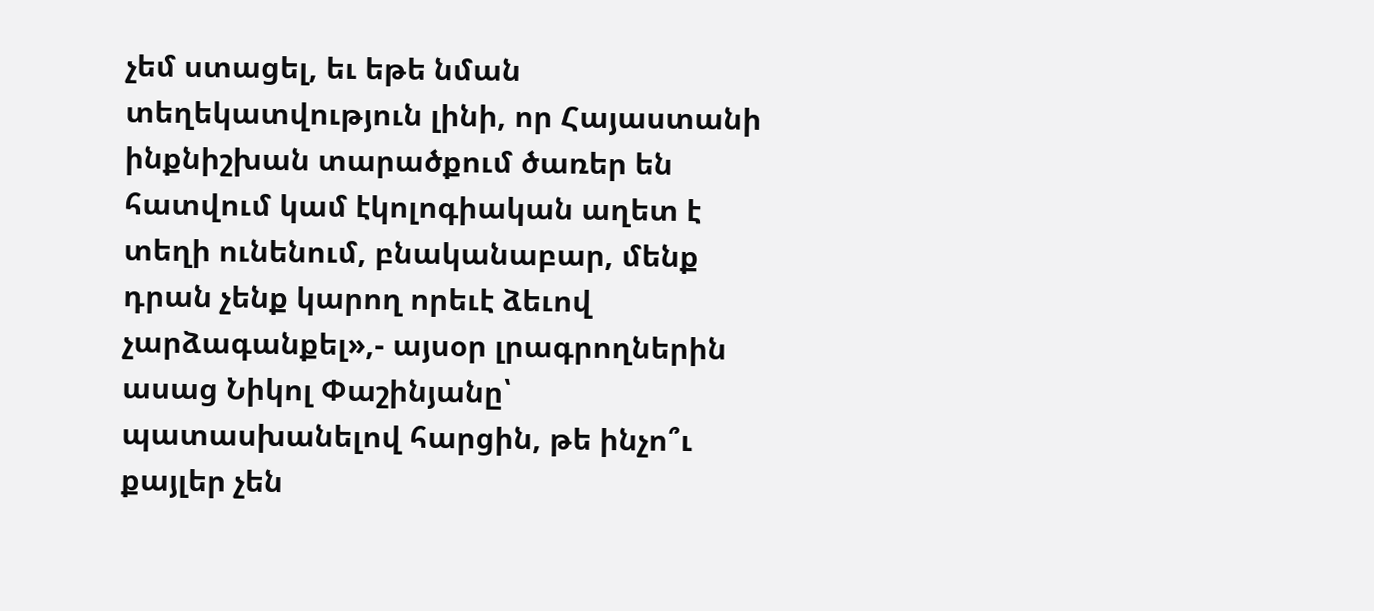չեմ ստացել, եւ եթե նման տեղեկատվություն լինի, որ Հայաստանի ինքնիշխան տարածքում ծառեր են հատվում կամ էկոլոգիական աղետ է տեղի ունենում, բնականաբար, մենք դրան չենք կարող որեւէ ձեւով չարձագանքել»,- այսօր լրագրողներին ասաց Նիկոլ Փաշինյանը՝ պատասխանելով հարցին, թե ինչո՞ւ քայլեր չեն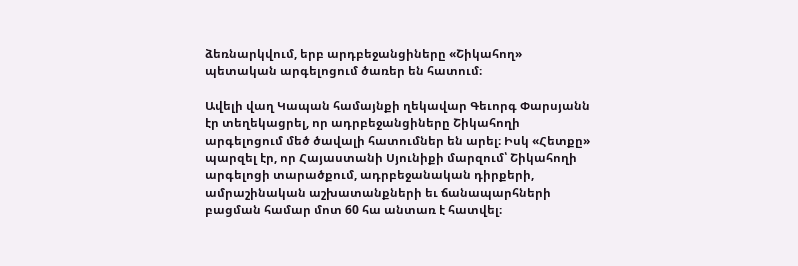ձեռնարկվում, երբ արդբեջանցիները «Շիկահող» պետական արգելոցում ծառեր են հատում։

Ավելի վաղ Կապան համայնքի ղեկավար Գեւորգ Փարսյանն էր տեղեկացրել, որ ադրբեջանցիները Շիկահողի արգելոցում մեծ ծավալի հատումներ են արել։ Իսկ «Հետքը» պարզել էր, որ Հայաստանի Սյունիքի մարզում՝ Շիկահողի արգելոցի տարածքում, ադրբեջանական դիրքերի, ամրաշինական աշխատանքների եւ ճանապարհների բացման համար մոտ 60 հա անտառ է հատվել։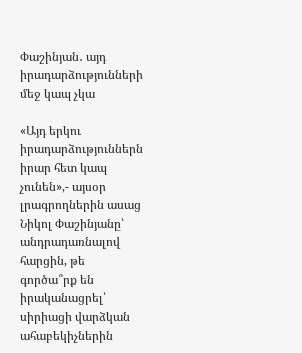Փաշինյան․ այդ իրադարձությունների մեջ կապ չկա

«Այդ երկու իրադարձություններն իրար հետ կապ չունեն»,- այսօր լրագրողներին ասաց Նիկոլ Փաշինյանը՝ անդրադառնալով հարցին, թե գործա՞րք են իրականացրել՝ սիրիացի վարձկան ահաբեկիչներին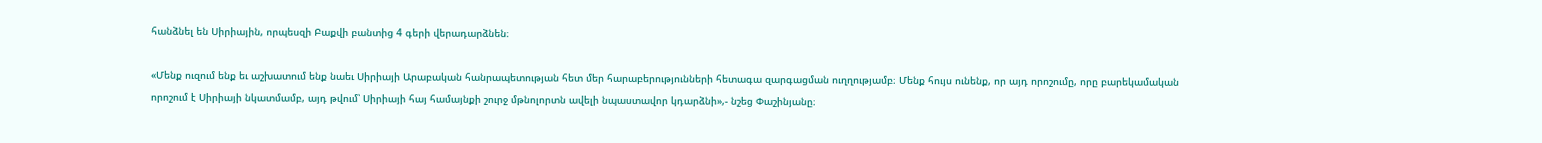հանձնել են Սիրիային, որպեսզի Բաքվի բանտից 4 գերի վերադարձնեն։

«Մենք ուզում ենք եւ աշխատում ենք նաեւ Սիրիայի Արաբական հանրապետության հետ մեր հարաբերությունների հետագա զարգացման ուղղությամբ։ Մենք հույս ունենք, որ այդ որոշումը, որը բարեկամական որոշում է Սիրիայի նկատմամբ, այդ թվում՝ Սիրիայի հայ համայնքի շուրջ մթնոլորտն ավելի նպաստավոր կդարձնի»,- նշեց Փաշինյանը։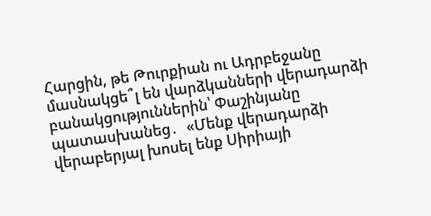Հարցին, թե Թուրքիան ու Ադրբեջանը մասնակցե՞լ են վարձկանների վերադարձի բանակցություններին՝ Փաշինյանը պատասխանեց․  «Մենք վերադարձի վերաբերյալ խոսել ենք Սիրիայի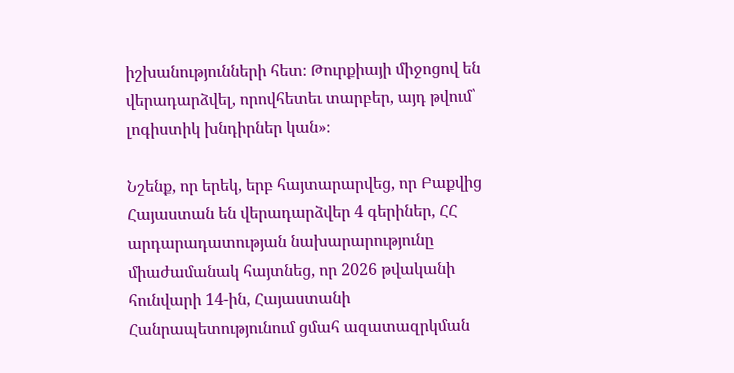իշխանությունների հետ։ Թուրքիայի միջոցով են վերադարձվել, որովհետեւ տարբեր, այդ թվում՝ լոգիստիկ խնդիրներ կան»։

Նշենք, որ երեկ, երբ հայտարարվեց, որ Բաքվից Հայաստան են վերադարձվեր 4 գերիներ, ՀՀ արդարադատության նախարարությունը միաժամանակ հայտնեց, որ 2026 թվականի հունվարի 14-ին, Հայաստանի Հանրապետությունում ցմահ ազատազրկման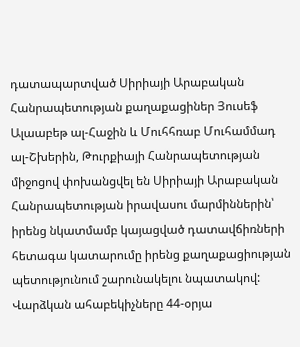դատապարտված Սիրիայի Արաբական Հանրապետության քաղաքացիներ Յուսեֆ Ալաաբեթ ալ-Հաջին և Մուհհռաբ Մուհամմադ ալ-Շխերին, Թուրքիայի Հանրապետության միջոցով փոխանցվել են Սիրիայի Արաբական Հանրապետության իրավասու մարմիններին՝ իրենց նկատմամբ կայացված դատավճիռների հետագա կատարումը իրենց քաղաքացիության պետությունում շարունակելու նպատակով: Վարձկան ահաբեկիչները 44-օրյա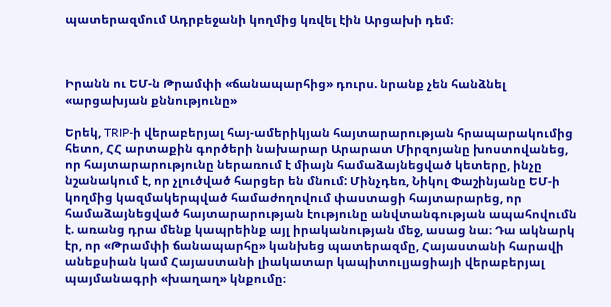պատերազմում Ադրբեջանի կողմից կռվել էին Արցախի դեմ։



Իրանն ու ԵՄ-ն Թրամփի «ճանապարհից» դուրս. նրանք չեն հանձնել «արցախյան քննությունը»

Երեկ, TRIP-ի վերաբերյալ հայ-ամերիկյան հայտարարության հրապարակումից հետո, ՀՀ արտաքին գործերի նախարար Արարատ Միրզոյանը խոստովանեց, որ հայտարարությունը ներառում է միայն համաձայնեցված կետերը, ինչը նշանակում է, որ չլուծված հարցեր են մնում: Մինչդեռ, Նիկոլ Փաշինյանը ԵՄ-ի կողմից կազմակերպված համաժողովում փաստացի հայտարարեց, որ համաձայնեցված հայտարարության էությունը անվտանգության ապահովումն է. առանց դրա մենք կապրեինք այլ իրականության մեջ, ասաց նա։ Դա ակնարկ էր, որ «Թրամփի ճանապարհը» կանխեց պատերազմը, Հայաստանի հարավի անեքսիան կամ Հայաստանի լիակատար կապիտուլյացիայի վերաբերյալ պայմանագրի «խաղաղ» կնքումը։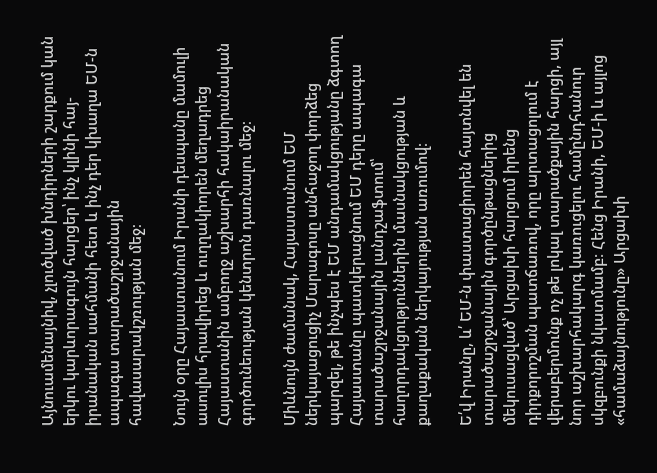Այնուամենայնիվ, չլուծված խնդիրների շարքում կան երկու կարևորագույն հարցեր՝ ինչ կլինի հայ-իրանական սահմանի հետ և ինչ դեր կխաղա ԵՄ-ն ապագա տարածաշրջանային հավասարակշռության մեջ։

Նույն օրը Հայաստանում Իրանի դեսպանը մամուլի ասուլիս հրավիրեց և ուղղակիորեն մեղադրեց Հայաստանին ամբողջ աշխարհի հակաիրանական գործունեության կենտրոն դառնալու մեջ։

Միևնույն ժամանակ, Հայաստանում ԵՄ ներկայացուցիչ Մարագոսը անհաջող փորձեց պարզել, թե ինչպես է ԵՄ անդամակցությանը ձգտող Հայաստանը պատկերացնում ԵՄ դերը ապագա տարածաշրջանային լանդշաֆտում՝ հաղորդակցություններին մասնակցության և քաղաքական ներկայության առումով։

Ե՛վ Իրանը, և՛ ԵՄ-ն փաստացիորեն հայտնվել են տարածաշրջանային գործընթացներից մեկուսացված՝ Արցախի հարցում իրենց դիրքորոշման պատճառով, որը արտացոլում է վերաբերմունք ոչ թե լոկալ տարածքային հարցի, այլ նոր աշխարհակարգ կառուցելու համընդհանուր սկզբունքի նկատմամբ։ Հենց Իրանի, ԵՄ-ի և այլոց «համաձայնությունը» Արցախի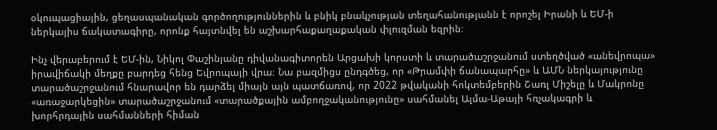օկուպացիային, ցեղասպանական գործողություններին և բնիկ բնակչության տեղահանությանն է որոշել Իրանի և ԵՄ-ի ներկայիս ճակատագիրը, որոնք հայտնվել են աշխարհաքաղաքական փլուզման եզրին։

Ինչ վերաբերում է ԵՄ-ին, Նիկոլ Փաշինյանը դիվանագիտորեն Արցախի կորստի և տարածաշրջանում ստեղծված «անեվրոպա» իրավիճակի մեղքը բարդեց հենց Եվրոպայի վրա։ Նա բազմիցս ընդգծեց, որ «Թրամփի ճանապարհը» և ԱՄՆ ներկայությունը տարածաշրջանում հնարավոր են դարձել միայն այն պատճառով, որ 2022 թվականի հոկտեմբերին Շառլ Միշելը և Մակրոնը «առաջարկեցին» տարածաշրջանում «տարածքային ամբողջականությունը» սահմանել Ալմա-Աթայի հռչակագրի և խորհրդային սահմանների հիման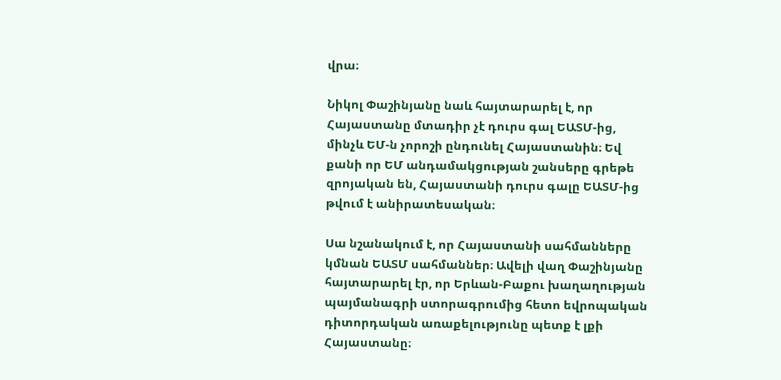վրա։

Նիկոլ Փաշինյանը նաև հայտարարել է, որ Հայաստանը մտադիր չէ դուրս գալ ԵԱՏՄ-ից, մինչև ԵՄ-ն չորոշի ընդունել Հայաստանին։ Եվ քանի որ ԵՄ անդամակցության շանսերը գրեթե զրոյական են, Հայաստանի դուրս գալը ԵԱՏՄ-ից թվում է անիրատեսական։

Սա նշանակում է, որ Հայաստանի սահմանները կմնան ԵԱՏՄ սահմաններ։ Ավելի վաղ Փաշինյանը հայտարարել էր, որ Երևան-Բաքու խաղաղության պայմանագրի ստորագրումից հետո եվրոպական դիտորդական առաքելությունը պետք է լքի Հայաստանը։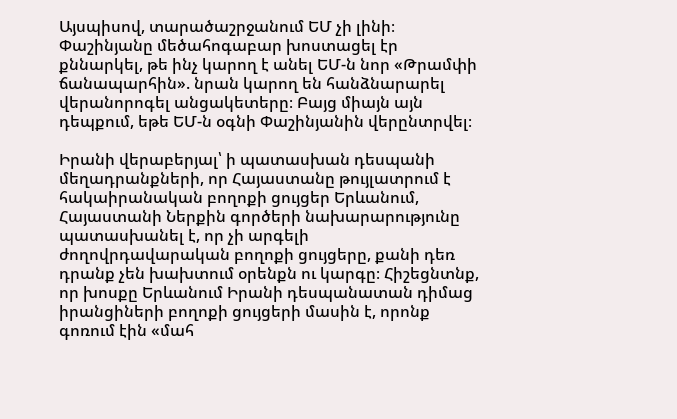Այսպիսով, տարածաշրջանում ԵՄ չի լինի։ Փաշինյանը մեծահոգաբար խոստացել էր քննարկել, թե ինչ կարող է անել ԵՄ-ն նոր «Թրամփի ճանապարհին». նրան կարող են հանձնարարել վերանորոգել անցակետերը։ Բայց միայն այն դեպքում, եթե ԵՄ-ն օգնի Փաշինյանին վերընտրվել։

Իրանի վերաբերյալ՝ ի պատասխան դեսպանի մեղադրանքների, որ Հայաստանը թույլատրում է հակաիրանական բողոքի ցույցեր Երևանում, Հայաստանի Ներքին գործերի նախարարությունը պատասխանել է, որ չի արգելի ժողովրդավարական բողոքի ցույցերը, քանի դեռ դրանք չեն խախտում օրենքն ու կարգը։ Հիշեցնտնք, որ խոսքը Երևանում Իրանի դեսպանատան դիմաց իրանցիների բողոքի ցույցերի մասին է, որոնք գոռում էին «մահ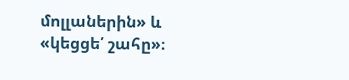մոլլաներին» և «կեցցե՛ շահը»։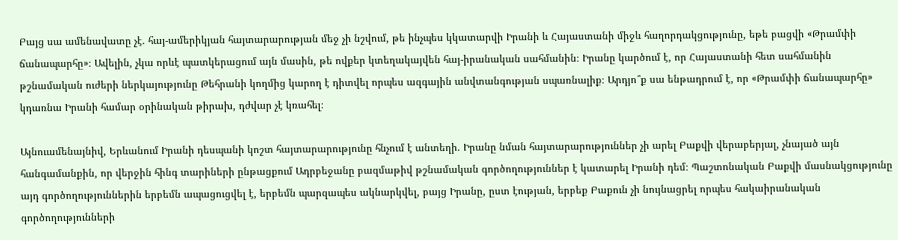Բայց սա ամենավատը չէ. հայ-ամերիկյան հայտարարության մեջ չի նշվում, թե ինչպես կկատարվի Իրանի և Հայաստանի միջև հաղորդակցությունը, եթե բացվի «Թրամփի ճանապարհը»։ Ավելին, չկա որևէ պատկերացում այն մասին, թե ովքեր կտեղակայվեն հայ-իրանական սահմանին։ Իրանը կարծում է, որ Հայաստանի հետ սահմանին թշնամական ուժերի ներկայությունը Թեհրանի կողմից կարող է դիտվել որպես ազգային անվտանգության սպառնալիք։ Արդյո՞ք սա ենթադրում է, որ «Թրամփի ճանապարհը» կդառնա Իրանի համար օրինական թիրախ, դժվար չէ կռահել։

Այնուամենայնիվ, Երևանում Իրանի դեսպանի կոշտ հայտարարությունը հնչում է անտեղի. Իրանը նման հայտարարություններ չի արել Բաքվի վերաբերյալ, չնայած այն հանգամանքին, որ վերջին հինգ տարիների ընթացքում Ադրբեջանը բազմաթիվ թշնամական գործողություններ է կատարել Իրանի դեմ։ Պաշտոնական Բաքվի մասնակցությունը այդ գործողություններին երբեմն ապացուցվել է, երբեմն պարզապես ակնարկվել, բայց Իրանը, ըստ էության, երբեք Բաքուն չի նույնացրել որպես հակաիրանական գործողությունների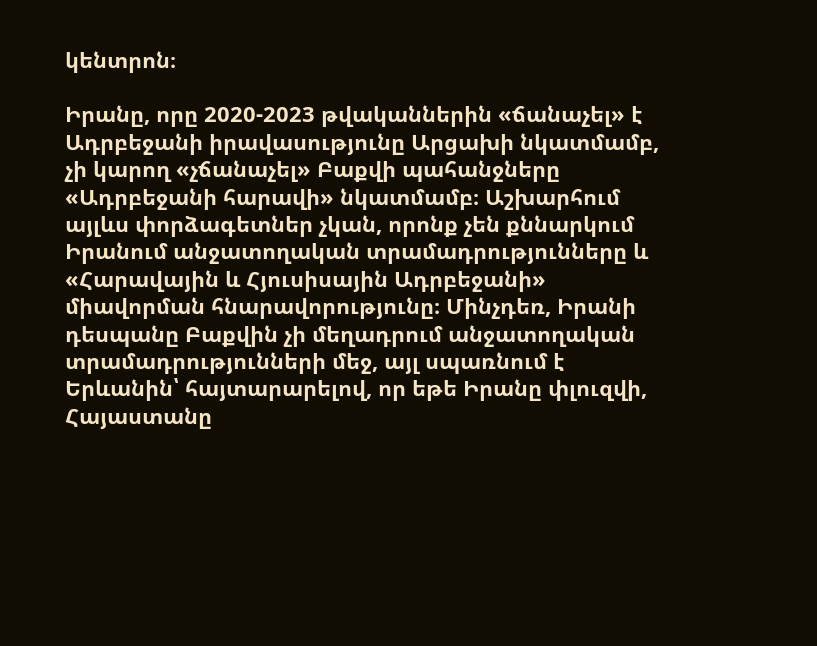կենտրոն։

Իրանը, որը 2020-2023 թվականներին «ճանաչել» է Ադրբեջանի իրավասությունը Արցախի նկատմամբ, չի կարող «չճանաչել» Բաքվի պահանջները «Ադրբեջանի հարավի» նկատմամբ։ Աշխարհում այլևս փորձագետներ չկան, որոնք չեն քննարկում Իրանում անջատողական տրամադրությունները և «Հարավային և Հյուսիսային Ադրբեջանի» միավորման հնարավորությունը։ Մինչդեռ, Իրանի դեսպանը Բաքվին չի մեղադրում անջատողական տրամադրությունների մեջ, այլ սպառնում է Երևանին՝ հայտարարելով, որ եթե Իրանը փլուզվի, Հայաստանը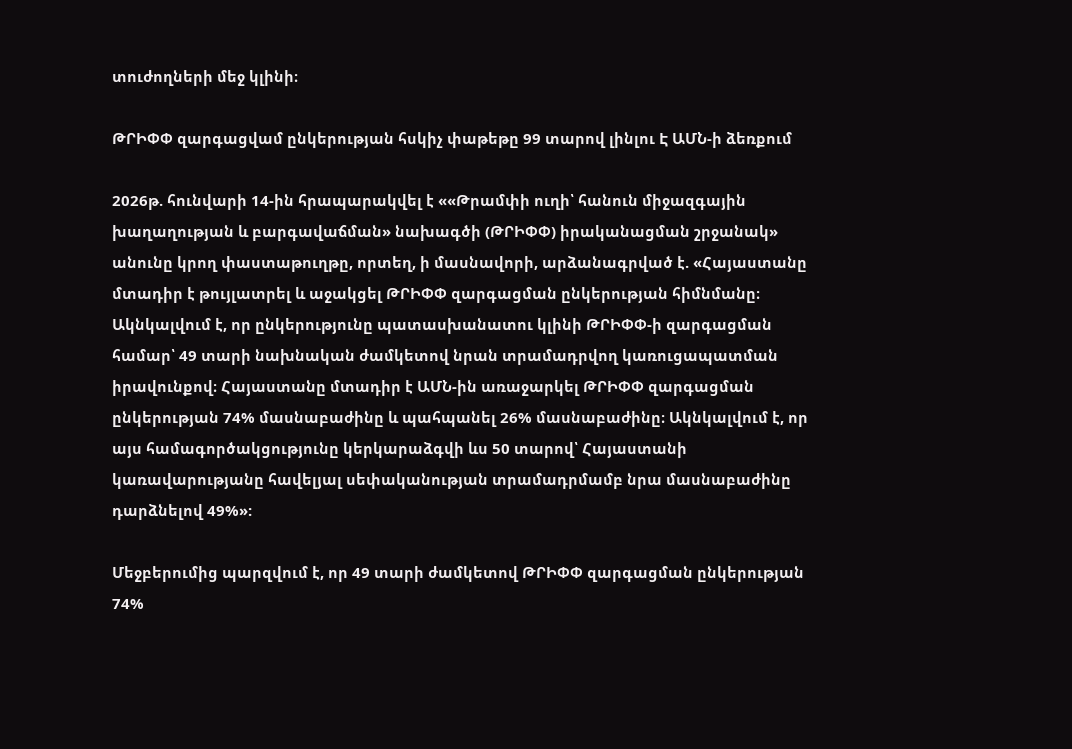տուժողների մեջ կլինի։

ԹՐԻՓՓ զարգացվամ ընկերության հսկիչ փաթեթը 99 տարով լինլու Է ԱՄՆ-ի ձեռքում

2026թ. հունվարի 14-ին հրապարակվել է ««Թրամփի ուղի՝ հանուն միջազգային խաղաղության և բարգավաճման» նախագծի (ԹՐԻՓՓ) իրականացման շրջանակ» անունը կրող փաստաթուղթը, որտեղ, ի մասնավորի, արձանագրված է. «Հայաստանը մտադիր է թույլատրել և աջակցել ԹՐԻՓՓ զարգացման ընկերության հիմնմանը։ Ակնկալվում է, որ ընկերությունը պատասխանատու կլինի ԹՐԻՓՓ-ի զարգացման համար՝ 49 տարի նախնական ժամկետով նրան տրամադրվող կառուցապատման իրավունքով։ Հայաստանը մտադիր է ԱՄՆ-ին առաջարկել ԹՐԻՓՓ զարգացման ընկերության 74% մասնաբաժինը և պահպանել 26% մասնաբաժինը։ Ակնկալվում է, որ այս համագործակցությունը կերկարաձգվի ևս 50 տարով՝ Հայաստանի կառավարությանը հավելյալ սեփականության տրամադրմամբ նրա մասնաբաժինը դարձնելով 49%»:

Մեջբերումից պարզվում է, որ 49 տարի ժամկետով ԹՐԻՓՓ զարգացման ընկերության 74%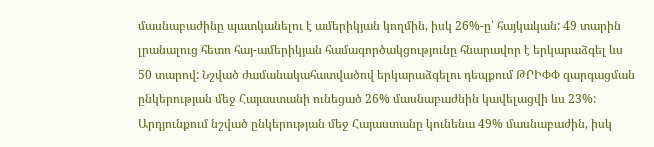մասնաբաժինը պատկանելու է ամերիկյան կողմին, իսկ 26%-ը՝ հայկական: 49 տարին լրանալուց հետո հայ-ամերիկյան համագործակցությունը հնարավոր է երկարաձգել ևս 50 տարով: Նշված ժամանակահատվածով երկարաձգելու դեպքում ԹՐԻՓՓ զարգացման ընկերության մեջ Հայաստանի ունեցած 26% մասնաբաժնին կավելացվի ևս 23%: Արդյունքում նշված ընկերության մեջ Հայաստանը կունենա 49% մասնաբաժին, իսկ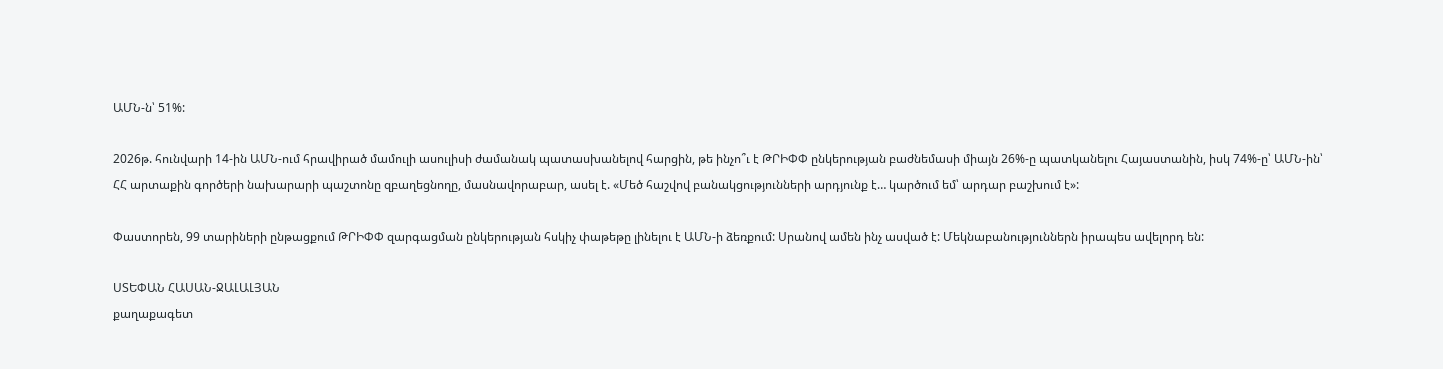ԱՄՆ-ն՝ 51%:

2026թ. հունվարի 14-ին ԱՄՆ-ում հրավիրած մամուլի ասուլիսի ժամանակ պատասխանելով հարցին, թե ինչո՞ւ է ԹՐԻՓՓ ընկերության բաժնեմասի միայն 26%-ը պատկանելու Հայաստանին, իսկ 74%-ը՝ ԱՄՆ-ին՝ ՀՀ արտաքին գործերի նախարարի պաշտոնը զբաղեցնողը, մասնավորաբար, ասել է. «Մեծ հաշվով բանակցությունների արդյունք է… կարծում եմ՝ արդար բաշխում է»:

Փաստորեն, 99 տարիների ընթացքում ԹՐԻՓՓ զարգացման ընկերության հսկիչ փաթեթը լինելու է ԱՄՆ-ի ձեռքում: Սրանով ամեն ինչ ասված է: Մեկնաբանություններն իրապես ավելորդ են:

ՍՏԵՓԱՆ ՀԱՍԱՆ-ՋԱԼԱԼՅԱՆ
քաղաքագետ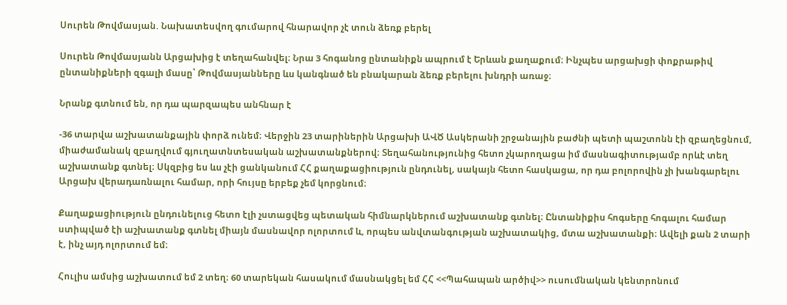Սուրեն Թովմասյան. Նախատեսվող գումարով հնարավոր չէ տուն ձեռք բերել

Սուրեն Թովմասյանն Արցախից է տեղահանվել։ Նրա 3 հոգանոց ընտանիքն ապրում է Երևան քաղաքում։ Ինչպես արցախցի փոքրաթիվ ընտանիքների զգալի մասը՝ Թովմասյանները ևս կանգնած են բնակարան ձեռք բերելու խնդրի առաջ։

Նրանք գտնում են, որ դա պարզապես անհնար է

-36 տարվա աշխատանքային փորձ ունեմ։ Վերջին 23 տարիներին Արցախի ԱՎԾ Ասկերանի շրջանային բաժնի պետի պաշտոնն էի զբաղեցնում, միաժամանակ զբաղվում գյուղատնտեսական աշխատանքներով։ Տեղահանությունից հետո չկարողացա իմ մասնագիտությամբ որևէ տեղ աշխատանք գտնել։ Սկզբից ես ևս չէի ցանկանում ՀՀ քաղաքացիություն ընդունել, սակայն հետո հասկացա, որ դա բոլորովին չի խանգարելու Արցախ վերադառնալու համար, որի հույսը երբեք չեմ կորցնում։

Քաղաքացիություն ընդունելուց հետո էլի չստացվեց պետական հիմնարկներում աշխատանք գտնել։ Ընտանիքիս հոգսերը հոգալու համար ստիպված էի աշխատանք գտնել միայն մասնավոր ոլորտում և, որպես անվտանգության աշխատակից, մտա աշխատանքի։ Ավելի քան 2 տարի է, ինչ այդ ոլորտում եմ։

Հուլիս ամսից աշխատում եմ 2 տեղ։ 60 տարեկան հասակում մասնակցել եմ ՀՀ <<Պահապան արծիվ>> ուսումնական կենտրոնում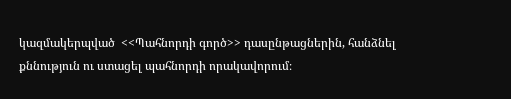կազմակերպված  <<Պահնորդի գործ>> դասընթացներին, հանձնել քննություն ու ստացել պահնորդի որակավորում։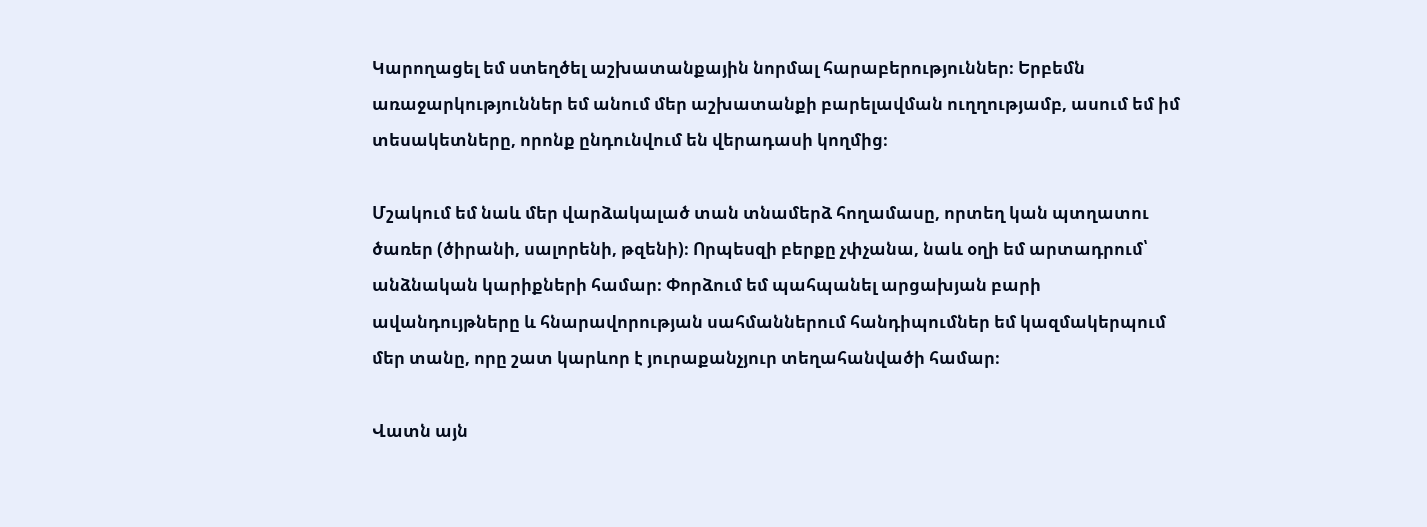Կարողացել եմ ստեղծել աշխատանքային նորմալ հարաբերություններ։ Երբեմն առաջարկություններ եմ անում մեր աշխատանքի բարելավման ուղղությամբ, ասում եմ իմ տեսակետները, որոնք ընդունվում են վերադասի կողմից։

Մշակում եմ նաև մեր վարձակալած տան տնամերձ հողամասը, որտեղ կան պտղատու ծառեր (ծիրանի, սալորենի, թզենի)։ Որպեսզի բերքը չփչանա, նաև օղի եմ արտադրում՝ անձնական կարիքների համար։ Փորձում եմ պահպանել արցախյան բարի ավանդույթները և հնարավորության սահմաններում հանդիպումներ եմ կազմակերպում մեր տանը, որը շատ կարևոր է յուրաքանչյուր տեղահանվածի համար։

Վատն այն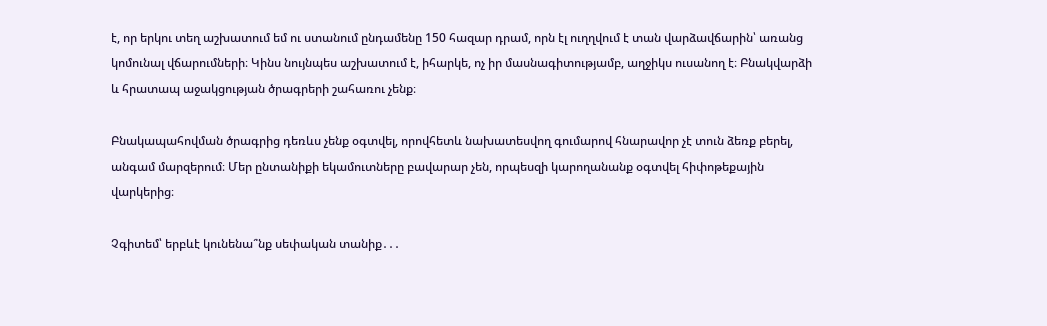է, որ երկու տեղ աշխատում եմ ու ստանում ընդամենը 150 հազար դրամ, որն էլ ուղղվում է տան վարձավճարին՝ առանց կոմունալ վճարումների։ Կինս նույնպես աշխատում է, իհարկե, ոչ իր մասնագիտությամբ, աղջիկս ուսանող է։ Բնակվարձի և հրատապ աջակցության ծրագրերի շահառու չենք։

Բնակապահովման ծրագրից դեռևս չենք օգտվել, որովհետև նախատեսվող գումարով հնարավոր չէ տուն ձեռք բերել, անգամ մարզերում։ Մեր ընտանիքի եկամուտները բավարար չեն, որպեսզի կարողանանք օգտվել հիփոթեքային վարկերից։

Չգիտեմ՝ երբևէ կունենա՞նք սեփական տանիք․․․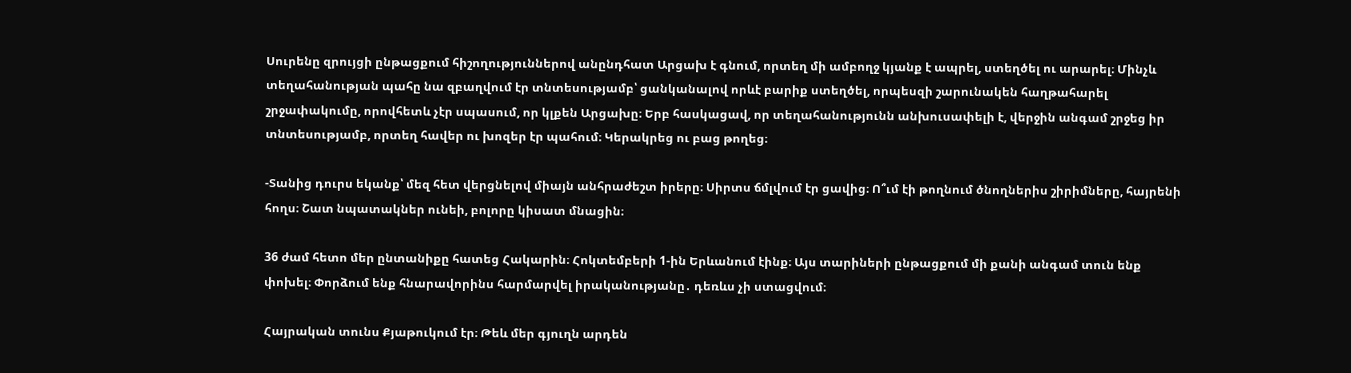Սուրենը զրույցի ընթացքում հիշողություններով անընդհատ Արցախ է գնում, որտեղ մի ամբողջ կյանք է ապրել, ստեղծել ու արարել։ Մինչև տեղահանության պահը նա զբաղվում էր տնտեսությամբ՝ ցանկանալով որևէ բարիք ստեղծել, որպեսզի շարունակեն հաղթահարել շրջափակումը, որովհետև չէր սպասում, որ կլքեն Արցախը։ Երբ հասկացավ, որ տեղահանությունն անխուսափելի է, վերջին անգամ շրջեց իր տնտեսությամբ, որտեղ հավեր ու խոզեր էր պահում։ Կերակրեց ու բաց թողեց։

-Տանից դուրս եկանք՝ մեզ հետ վերցնելով միայն անհրաժեշտ իրերը։ Սիրտս ճմլվում էր ցավից։ Ո՞ւմ էի թողնում ծնողներիս շիրիմները, հայրենի հողս։ Շատ նպատակներ ունեի, բոլորը կիսատ մնացին։

36 ժամ հետո մեր ընտանիքը հատեց Հակարին։ Հոկտեմբերի 1-ին Երևանում էինք։ Այս տարիների ընթացքում մի քանի անգամ տուն ենք փոխել։ Փորձում ենք հնարավորինս հարմարվել իրականությանը․ դեռևս չի ստացվում։

Հայրական տունս Քյաթուկում էր։ Թեև մեր գյուղն արդեն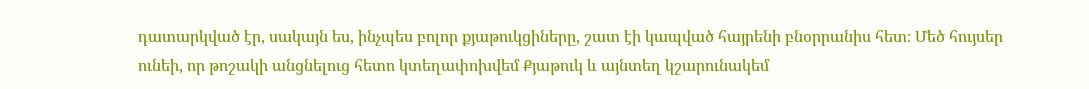դատարկված էր, սակայն ես, ինչպես բոլոր քյաթուկցիները, շատ էի կապված հայրենի բնօրրանիս հետ։ Մեծ հույսեր ունեի, որ թոշակի անցնելուց հետո կտեղափոխվեմ Քյաթուկ և այնտեղ կշարունակեմ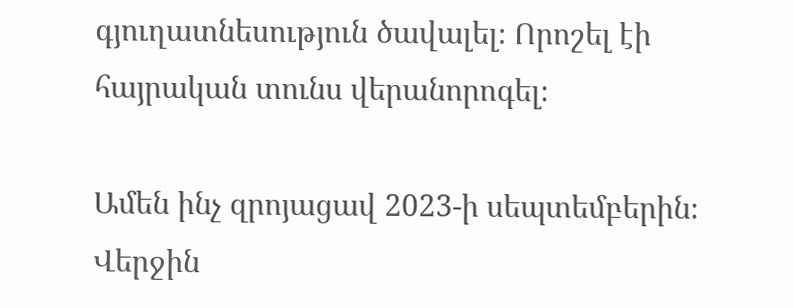գյուղատնեսություն ծավալել։ Որոշել էի հայրական տունս վերանորոգել։

Ամեն ինչ զրոյացավ 2023-ի սեպտեմբերին։ Վերջին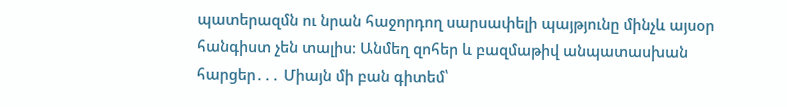պատերազմն ու նրան հաջորդող սարսափելի պայթյունը մինչև այսօր հանգիստ չեն տալիս։ Անմեղ զոհեր և բազմաթիվ անպատասխան հարցեր․․․ Միայն մի բան գիտեմ՝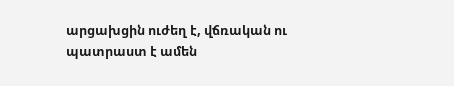արցախցին ուժեղ է, վճռական ու պատրաստ է ամեն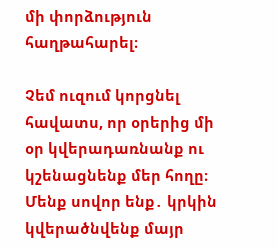մի փորձություն հաղթահարել։

Չեմ ուզում կորցնել հավատս, որ օրերից մի օր կվերադառնանք ու կշենացնենք մեր հողը։ Մենք սովոր ենք․ կրկին կվերածնվենք մայր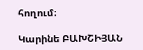հողում։

Կարինե ԲԱԽՇԻՅԱՆ